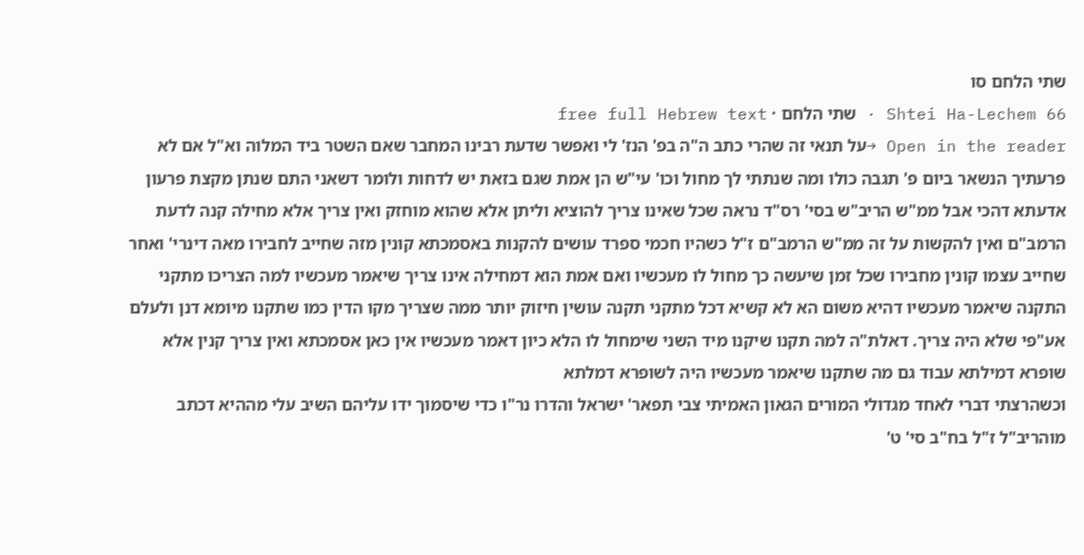שתי הלחם סו
Shtei Ha-Lechem 66 · שתי הלחם · free full Hebrew text
Open in the reader →על תנאי זה שהרי כתב ה"ה בפ' הנז' לי ואפשר שדעת רבינו המחבר שאם השטר ביד המלוה וא"ל אם לא פרעתיך הנשאר ביום פ' תגבה כולו ומה שנתתי לך מחול וכו' עי"ש הן אמת שגם בזאת יש לדחות ולומר דשאני התם שנתן מקצת פרעון אדעתא דהכי אבל ממ"ש הריב"ש בסי' רס"ד נראה שכל שאינו צריך להוציא וליתן אלא שהוא מוחזק ואין צריך אלא מחילה קנה לדעת הרמב"ם ואין להקשות על זה ממ"ש הרמב"ם ז"ל כשהיו חכמי ספרד עושים להקנות באסמכתא קונין מזה שחייב לחבירו מאה דינרי' ואחר שחייב עצמו קונין מחבירו שכל זמן שיעשה כך מחול לו מעכשיו ואם אמת הוא דמחילה אינו צריך שיאמר מעכשיו למה הצריכו מתקני התקנה שיאמר מעכשיו דהיא משום הא לא קשיא דכל מתקני תקנה עושין חיזוק יותר ממה שצריך מקו הדין כמו שתקנו מיומא דנן ולעלם אע"פי שלא היה צריך. דאלת"ה למה תקנו שיקנו מיד השני שימחול לו הלא כיון דאמר מעכשיו אין כאן אסמכתא ואין צריך קנין אלא שופרא דמילתא עבוד גם מה שתקנו שיאמר מעכשיו היה לשופרא דמלתא
וכשהרצתי דברי לאחד מגדולי המורים הגאון האמיתי צבי תפאר' ישראל והדרו נר"ו כדי שיסמוך ידו עליהם השיב עלי מההיא דכתב מוהריב"ל ז"ל בח"ב סי' ט'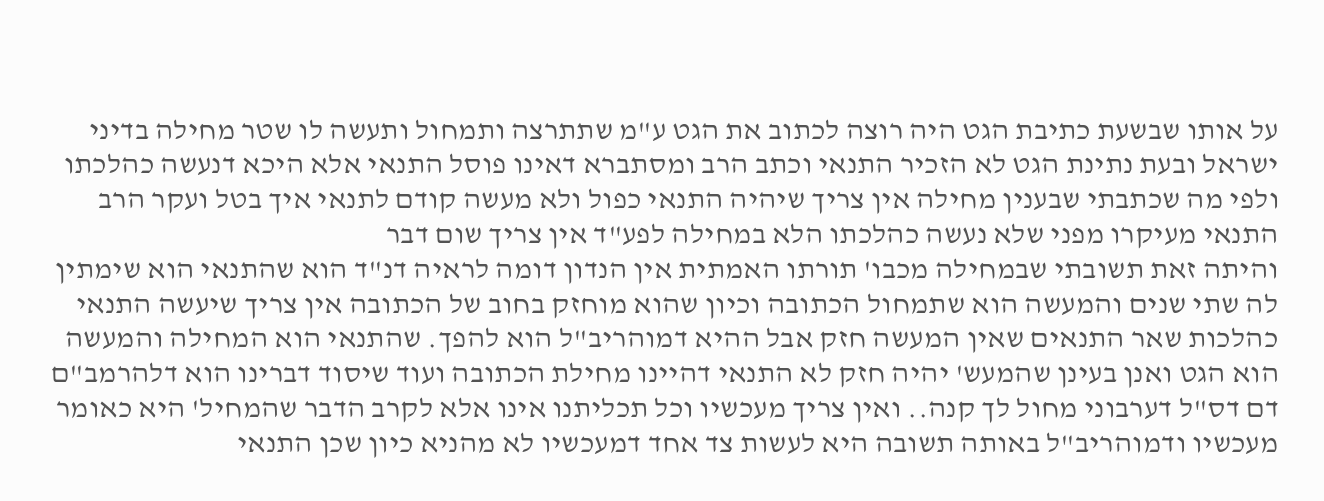על אותו שבשעת כתיבת הגט היה רוצה לכתוב את הגט ע"מ שתתרצה ותמחול ותעשה לו שטר מחילה בדיני ישראל ובעת נתינת הגט לא הזכיר התנאי וכתב הרב ומסתברא דאינו פוסל התנאי אלא היכא דנעשה כהלכתו ולפי מה שכתבתי שבענין מחילה אין צריך שיהיה התנאי כפול ולא מעשה קודם לתנאי איך בטל ועקר הרב התנאי מעיקרו מפני שלא נעשה כהלכתו הלא במחילה לפע"ד אין צריך שום דבר
והיתה זאת תשובתי שבמחילה מכבו' תורתו האמתית אין הנדון דומה לראיה דנ"ד הוא שהתנאי הוא שימתין לה שתי שנים והמעשה הוא שתמחול הכתובה וכיון שהוא מוחזק בחוב של הכתובה אין צריך שיעשה התנאי כהלכות שאר התנאים שאין המעשה חזק אבל ההיא דמוהריב"ל הוא להפך. שהתנאי הוא המחילה והמעשה הוא הגט ואנן בעינן שהמעש' יהיה חזק לא התנאי דהיינו מחילת הכתובה ועוד שיסוד דברינו הוא דלהרמב"ם דם דס"ל דערבוני מחול לך קנה.. ואין צריך מעכשיו וכל תכליתנו אינו אלא לקרב הדבר שהמחיל' היא כאומר מעכשיו ודמוהריב"ל באותה תשובה היא לעשות צד אחד דמעכשיו לא מהניא כיון שכן התנאי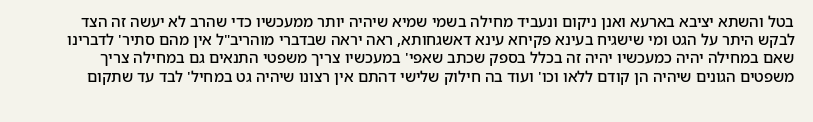בטל והשתא יציבא בארעא ואנן ניקום ונעביד מחילה בשמי שמיא שיהיה יותר ממעכשיו כדי שהרב לא יעשה זה הצד לבקש היתר על הגט ומי שישגיח בעינא פקיחא עינא דאשגחותא, ראה יראה שבדברי מוהריב"ל אין מהם סתיר' לדברינו שאם במחילה יהיה כמעכשיו יהיה זה בכלל בספק שכתב שאפי' במעכשיו צריך משפטי התנאים גם במחילה צריך משפטים הגונים שיהיה הן קודם ללאו וכו' ועוד בה חילוק שלישי דהתם אין רצונו שיהיה גט במחיל' לבד עד שתקום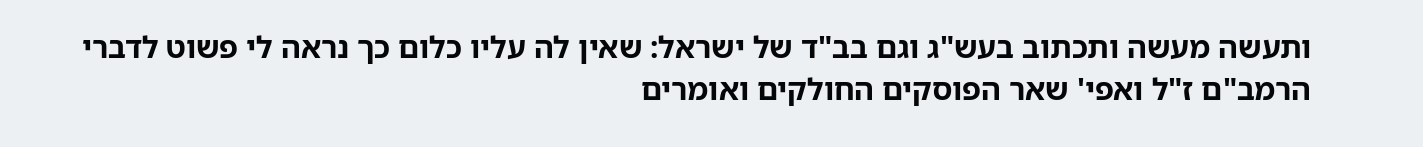ותעשה מעשה ותכתוב בעש"ג וגם בב"ד של ישראל: שאין לה עליו כלום כך נראה לי פשוט לדברי הרמב"ם ז"ל ואפי' שאר הפוסקים החולקים ואומרים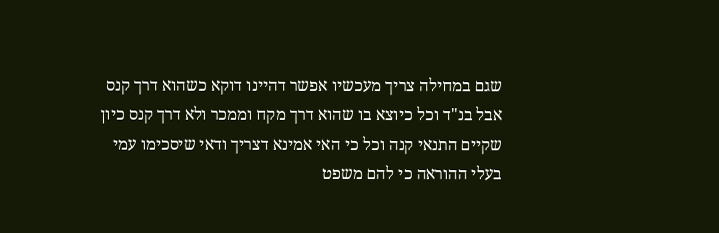שגם במחילה צריך מעכשיו אפשר דהיינו דוקא כשהוא דרך קנס אבל בנ"ד וכל כיוצא בו שהוא דרך מקח וממכר ולא דרך קנס כיון שקיים התנאי קנה וכל כי האי אמינא דצריך ודאי שיסכימו עמי בעלי ההוראה כי להם משפט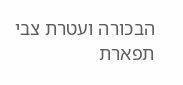הבכורה ועטרת צבי תפארת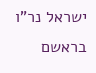ישראל נר"ו בראשם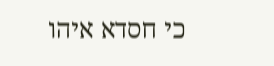כי חסדא איהו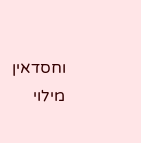וחסדאין מילוי